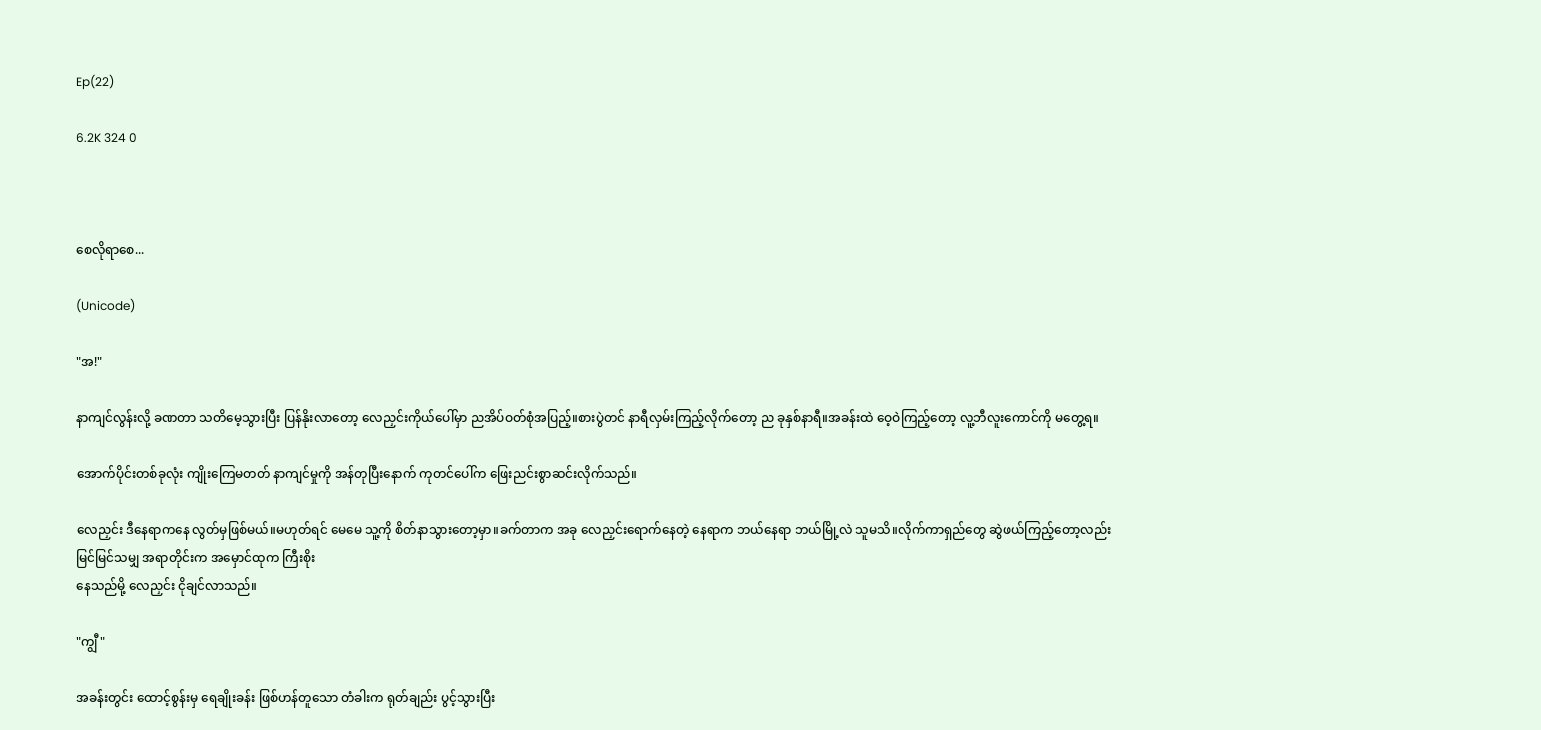Ep(22)

6.2K 324 0



စေလိုရာစေ...

(Unicode)

"အ!"

နာကျင်လွန်းလို့ ခဏတာ သတိမေ့သွားပြီး ပြန်နိုးလာတော့ လေညှင်းကိုယ်ပေါ်မှာ ညအိပ်ဝတ်စုံအပြည့်။စားပွဲတင် နာရီလှမ်းကြည့်လိုက်တော့ ည ခုနှစ်နာရီ။အခန်းထဲ ဝေ့ဝဲကြည့်တော့ လူ့ဘီလူးကောင်ကို မတွေ့ရ။

အောက်ပိုင်းတစ်ခုလုံး ကျိုးကြေမတတ် နာကျင်မှုကို အန်တုပြီးနောက် ကုတင်ပေါ်က ဖြေးညင်းစွာဆင်းလိုက်သည်။

လေညှင်း ဒီနေရာကနေ လွတ်မှဖြစ်မယ်။မဟုတ်ရင် မေမေ သူ့ကို စိတ်နာသွားတော့မှာ။ခက်တာက အခု လေညှင်းရောက်နေတဲ့ နေရာက ဘယ်နေရာ ဘယ်မြို့လဲ သူမသိ။လိုက်ကာရှည်တွေ ဆွဲဖယ်ကြည့်တော့လည်း
မြင်မြင်သမျှ အရာတိုင်းက အမှောင်ထုက ကြီးစိုး
နေသည်မို့ လေညှင်း ငိုချင်လာသည်။

"ကျွီ"

အခန်းတွင်း ထောင့်စွန်းမှ ရေချိုးခန်း ဖြစ်ဟန်တူသော တံခါးက ရုတ်ချည်း ပွင့်သွားပြီး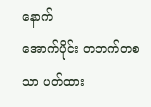နောက်
အောက်ပိုင်း တဘက်တစသာ ပတ်ထား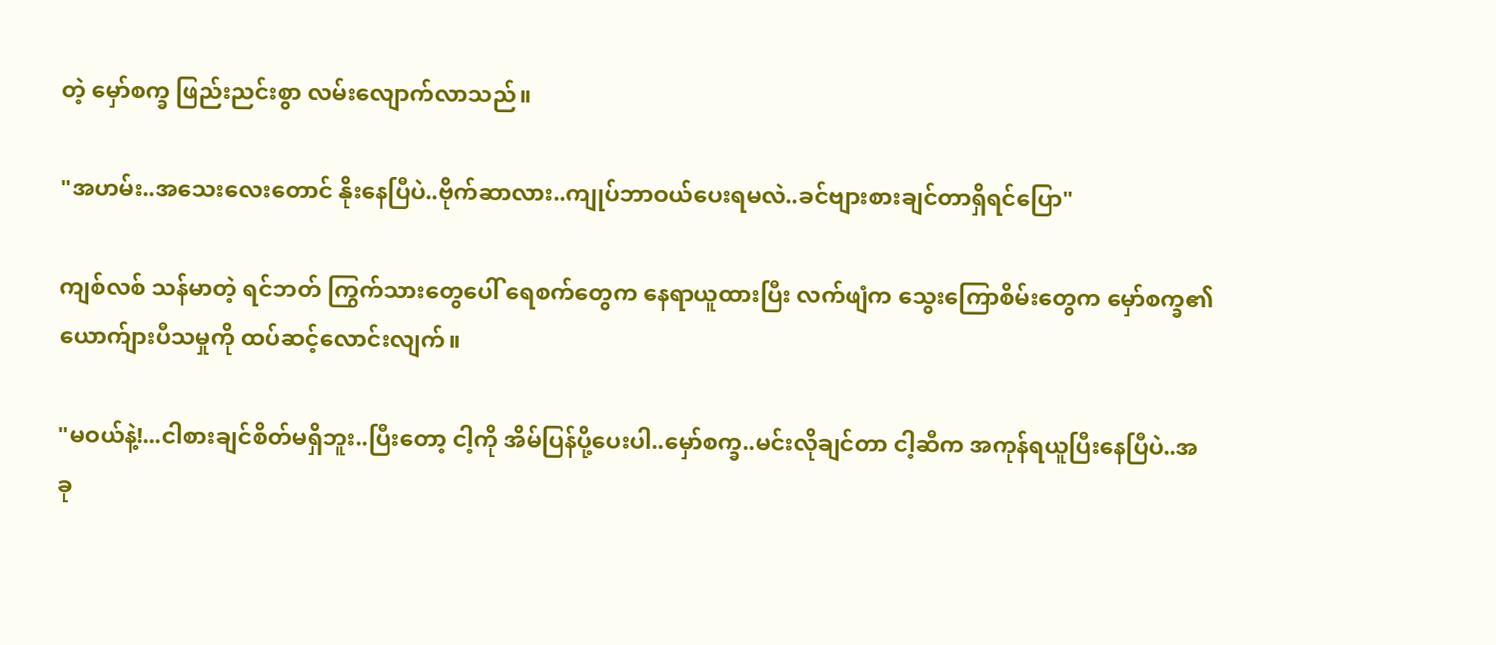တဲ့ မှော်စက္ခ ဖြည်းညင်းစွာ လမ်းလျောက်လာသည်။

"အဟမ်း..အသေးလေးတောင် နိုးနေပြီပဲ..ဗိုက်ဆာလား..ကျုပ်ဘာဝယ်ပေးရမလဲ..ခင်ဗျားစားချင်တာရှိရင်ပြော"

ကျစ်လစ် သန်မာတဲ့ ရင်ဘတ် ကြွက်သားတွေပေါ် ရေစက်တွေက နေရာယူထားပြီး လက်ဖျံက သွေးကြောစိမ်းတွေက မှော်စက္ခ၏ ယောက်ျားပီသမှုကို ထပ်ဆင့်လောင်းလျက်။

"မဝယ်နဲ့!...ငါစားချင်စိတ်မရှိဘူး..ပြီးတော့ ငါ့ကို အိမ်ပြန်ပို့ပေးပါ..မှော်စက္ခ..မင်းလိုချင်တာ ငါ့ဆီက အကုန်ရယူပြီးနေပြီပဲ..အခု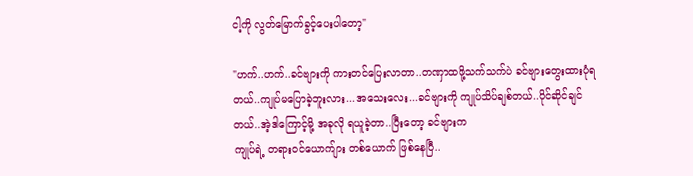ငါ့ကို လွတ်မြောက်ခွင့်ပေးပါတော့"

"ဟက်..ဟက်..ခင်ဗျားကို ကားတင်ပြေးလာတာ..တဏှာထဖို့သက်သက်ပဲ ခင်ဗျားတွေးထားပုံရတယ်..ကျုပ်မပြောခဲ့ဘူးလား...အသေးလေး...ခင်ဗျားကို ကျုပ်သိပ်ချစ်တယ်..ပိုင်ဆိုင်ချင်တယ်..အဲ့ဒါကြောင့်မို့ အခုလို ရယူခဲ့တာ..ပြီးတော့ ခင်ဗျားက
ကျုပ်ရဲ့ တရားဝင်ယောက်ျား တစ်ယောက် ဖြစ်နေပြီ..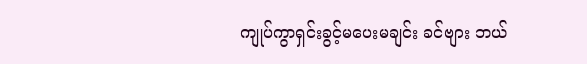ကျုပ်ကွာရှင်းခွင့်မပေးမချင်း ခင်ဗျား ဘယ်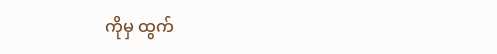ကိုမှ ထွက်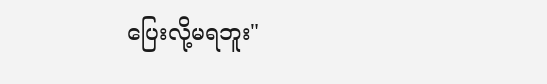ပြေးလို့မရဘူး"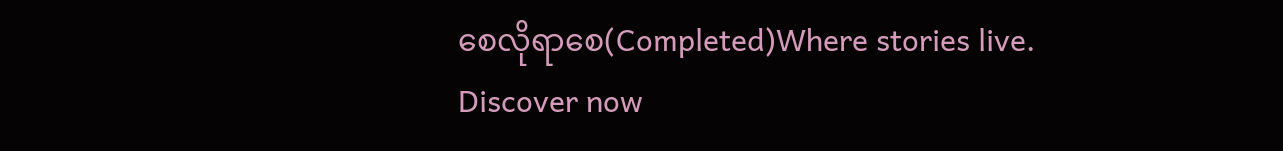စေလိုရာစေ(Completed)Where stories live. Discover now